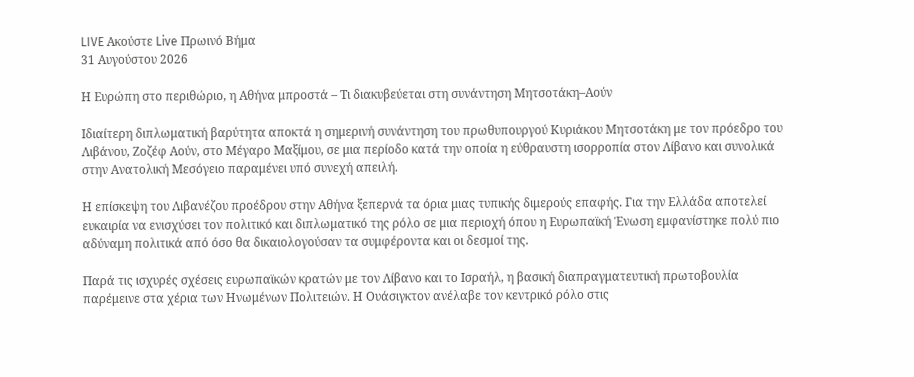LIVE Ακούστε Live Πρωινό Βήμα
31 Αυγούστου 2026

Η Ευρώπη στο περιθώριο, η Αθήνα μπροστά – Τι διακυβεύεται στη συνάντηση Μητσοτάκη–Αούν

Ιδιαίτερη διπλωματική βαρύτητα αποκτά η σημερινή συνάντηση του πρωθυπουργού Κυριάκου Μητσοτάκη με τον πρόεδρο του Λιβάνου, Ζοζέφ Αούν, στο Μέγαρο Μαξίμου, σε μια περίοδο κατά την οποία η εύθραυστη ισορροπία στον Λίβανο και συνολικά στην Ανατολική Μεσόγειο παραμένει υπό συνεχή απειλή.

Η επίσκεψη του Λιβανέζου προέδρου στην Αθήνα ξεπερνά τα όρια μιας τυπικής διμερούς επαφής. Για την Ελλάδα αποτελεί ευκαιρία να ενισχύσει τον πολιτικό και διπλωματικό της ρόλο σε μια περιοχή όπου η Ευρωπαϊκή Ένωση εμφανίστηκε πολύ πιο αδύναμη πολιτικά από όσο θα δικαιολογούσαν τα συμφέροντα και οι δεσμοί της.

Παρά τις ισχυρές σχέσεις ευρωπαϊκών κρατών με τον Λίβανο και το Ισραήλ, η βασική διαπραγματευτική πρωτοβουλία παρέμεινε στα χέρια των Ηνωμένων Πολιτειών. Η Ουάσιγκτον ανέλαβε τον κεντρικό ρόλο στις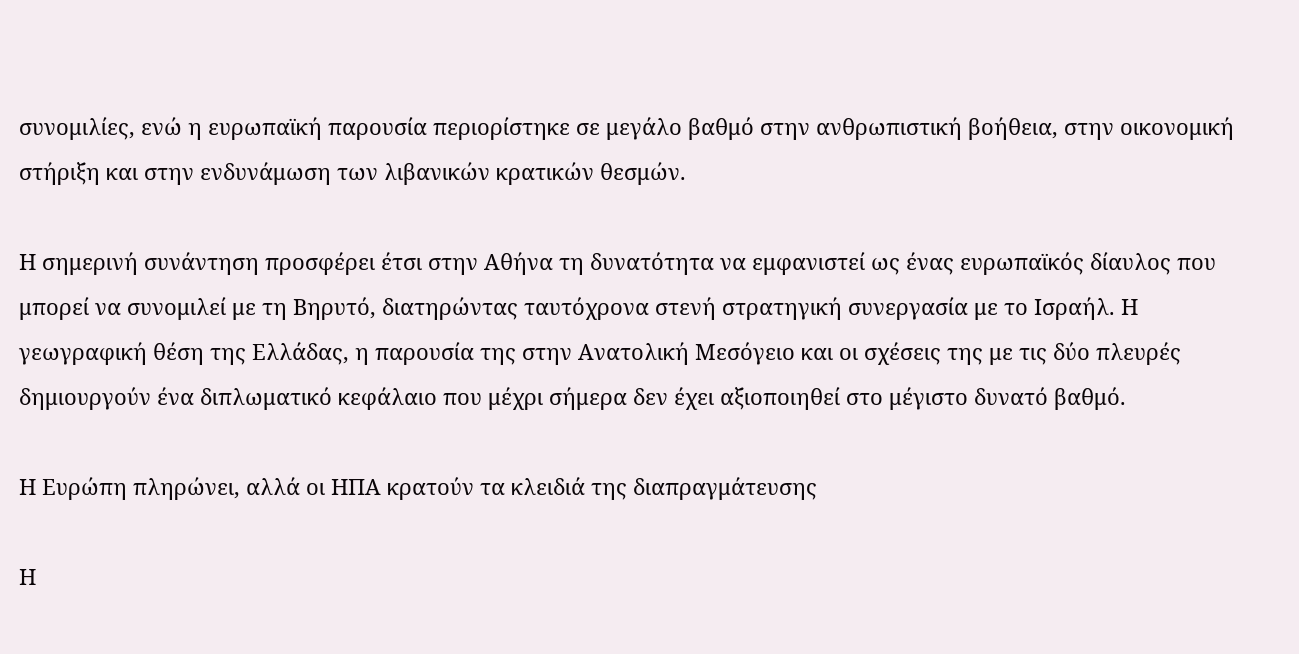συνομιλίες, ενώ η ευρωπαϊκή παρουσία περιορίστηκε σε μεγάλο βαθμό στην ανθρωπιστική βοήθεια, στην οικονομική στήριξη και στην ενδυνάμωση των λιβανικών κρατικών θεσμών.

Η σημερινή συνάντηση προσφέρει έτσι στην Αθήνα τη δυνατότητα να εμφανιστεί ως ένας ευρωπαϊκός δίαυλος που μπορεί να συνομιλεί με τη Βηρυτό, διατηρώντας ταυτόχρονα στενή στρατηγική συνεργασία με το Ισραήλ. Η γεωγραφική θέση της Ελλάδας, η παρουσία της στην Ανατολική Μεσόγειο και οι σχέσεις της με τις δύο πλευρές δημιουργούν ένα διπλωματικό κεφάλαιο που μέχρι σήμερα δεν έχει αξιοποιηθεί στο μέγιστο δυνατό βαθμό.

Η Ευρώπη πληρώνει, αλλά οι ΗΠΑ κρατούν τα κλειδιά της διαπραγμάτευσης

Η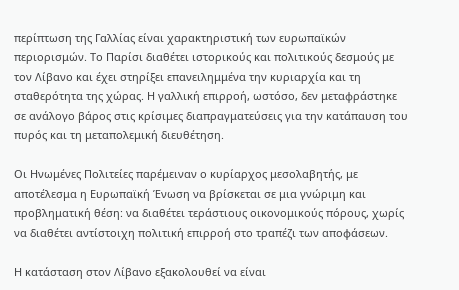περίπτωση της Γαλλίας είναι χαρακτηριστική των ευρωπαϊκών περιορισμών. Το Παρίσι διαθέτει ιστορικούς και πολιτικούς δεσμούς με τον Λίβανο και έχει στηρίξει επανειλημμένα την κυριαρχία και τη σταθερότητα της χώρας. Η γαλλική επιρροή, ωστόσο, δεν μεταφράστηκε σε ανάλογο βάρος στις κρίσιμες διαπραγματεύσεις για την κατάπαυση του πυρός και τη μεταπολεμική διευθέτηση.

Οι Ηνωμένες Πολιτείες παρέμειναν ο κυρίαρχος μεσολαβητής, με αποτέλεσμα η Ευρωπαϊκή Ένωση να βρίσκεται σε μια γνώριμη και προβληματική θέση: να διαθέτει τεράστιους οικονομικούς πόρους, χωρίς να διαθέτει αντίστοιχη πολιτική επιρροή στο τραπέζι των αποφάσεων.

Η κατάσταση στον Λίβανο εξακολουθεί να είναι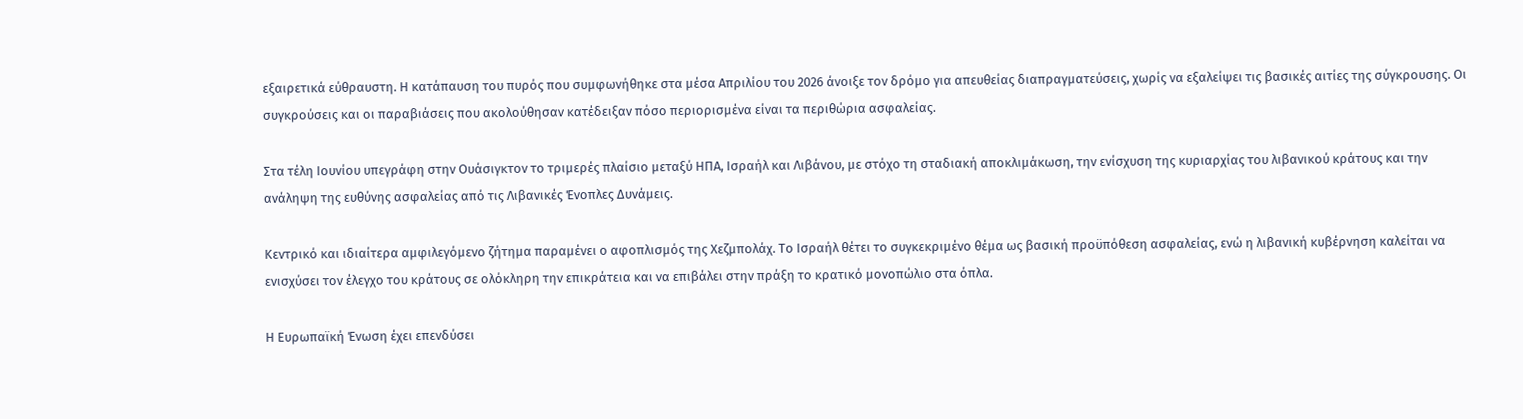εξαιρετικά εύθραυστη. Η κατάπαυση του πυρός που συμφωνήθηκε στα μέσα Απριλίου του 2026 άνοιξε τον δρόμο για απευθείας διαπραγματεύσεις, χωρίς να εξαλείψει τις βασικές αιτίες της σύγκρουσης. Οι συγκρούσεις και οι παραβιάσεις που ακολούθησαν κατέδειξαν πόσο περιορισμένα είναι τα περιθώρια ασφαλείας.

Στα τέλη Ιουνίου υπεγράφη στην Ουάσιγκτον το τριμερές πλαίσιο μεταξύ ΗΠΑ, Ισραήλ και Λιβάνου, με στόχο τη σταδιακή αποκλιμάκωση, την ενίσχυση της κυριαρχίας του λιβανικού κράτους και την ανάληψη της ευθύνης ασφαλείας από τις Λιβανικές Ένοπλες Δυνάμεις.

Κεντρικό και ιδιαίτερα αμφιλεγόμενο ζήτημα παραμένει ο αφοπλισμός της Χεζμπολάχ. Το Ισραήλ θέτει το συγκεκριμένο θέμα ως βασική προϋπόθεση ασφαλείας, ενώ η λιβανική κυβέρνηση καλείται να ενισχύσει τον έλεγχο του κράτους σε ολόκληρη την επικράτεια και να επιβάλει στην πράξη το κρατικό μονοπώλιο στα όπλα.

Η Ευρωπαϊκή Ένωση έχει επενδύσει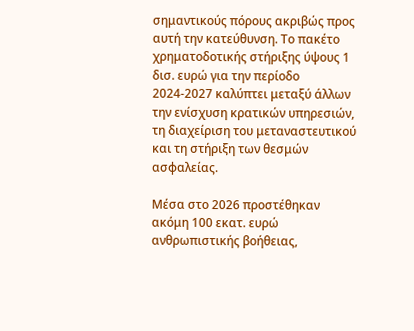σημαντικούς πόρους ακριβώς προς αυτή την κατεύθυνση. Το πακέτο χρηματοδοτικής στήριξης ύψους 1 δισ. ευρώ για την περίοδο 2024-2027 καλύπτει μεταξύ άλλων την ενίσχυση κρατικών υπηρεσιών, τη διαχείριση του μεταναστευτικού και τη στήριξη των θεσμών ασφαλείας.

Μέσα στο 2026 προστέθηκαν ακόμη 100 εκατ. ευρώ ανθρωπιστικής βοήθειας,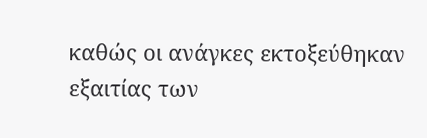καθώς οι ανάγκες εκτοξεύθηκαν εξαιτίας των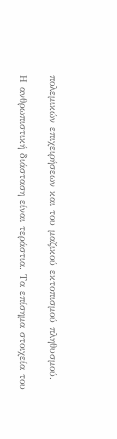πολεμικών επιχειρήσεων και του μαζικού εκτοπισμού πληθυσμού.

Η ανθρωπιστική διάσταση είναι τεράστια. Τα επίσημα στοιχεία του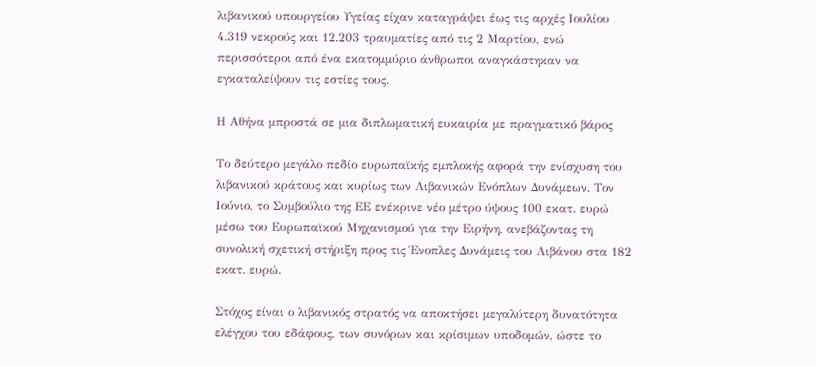λιβανικού υπουργείου Υγείας είχαν καταγράψει έως τις αρχές Ιουλίου 4.319 νεκρούς και 12.203 τραυματίες από τις 2 Μαρτίου, ενώ περισσότεροι από ένα εκατομμύριο άνθρωποι αναγκάστηκαν να εγκαταλείψουν τις εστίες τους.

Η Αθήνα μπροστά σε μια διπλωματική ευκαιρία με πραγματικό βάρος

Το δεύτερο μεγάλο πεδίο ευρωπαϊκής εμπλοκής αφορά την ενίσχυση του λιβανικού κράτους και κυρίως των Λιβανικών Ενόπλων Δυνάμεων. Τον Ιούνιο, το Συμβούλιο της ΕΕ ενέκρινε νέο μέτρο ύψους 100 εκατ. ευρώ μέσω του Ευρωπαϊκού Μηχανισμού για την Ειρήνη, ανεβάζοντας τη συνολική σχετική στήριξη προς τις Ένοπλες Δυνάμεις του Λιβάνου στα 182 εκατ. ευρώ.

Στόχος είναι ο λιβανικός στρατός να αποκτήσει μεγαλύτερη δυνατότητα ελέγχου του εδάφους, των συνόρων και κρίσιμων υποδομών, ώστε το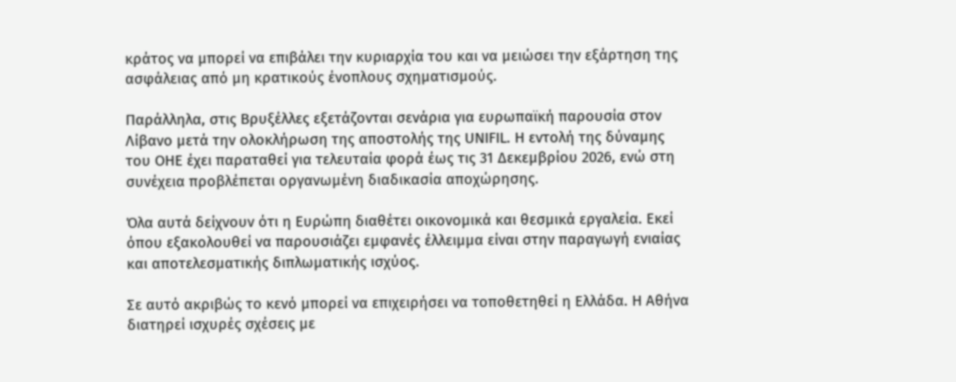κράτος να μπορεί να επιβάλει την κυριαρχία του και να μειώσει την εξάρτηση της ασφάλειας από μη κρατικούς ένοπλους σχηματισμούς.

Παράλληλα, στις Βρυξέλλες εξετάζονται σενάρια για ευρωπαϊκή παρουσία στον Λίβανο μετά την ολοκλήρωση της αποστολής της UNIFIL. Η εντολή της δύναμης του ΟΗΕ έχει παραταθεί για τελευταία φορά έως τις 31 Δεκεμβρίου 2026, ενώ στη συνέχεια προβλέπεται οργανωμένη διαδικασία αποχώρησης.

Όλα αυτά δείχνουν ότι η Ευρώπη διαθέτει οικονομικά και θεσμικά εργαλεία. Εκεί όπου εξακολουθεί να παρουσιάζει εμφανές έλλειμμα είναι στην παραγωγή ενιαίας και αποτελεσματικής διπλωματικής ισχύος.

Σε αυτό ακριβώς το κενό μπορεί να επιχειρήσει να τοποθετηθεί η Ελλάδα. Η Αθήνα διατηρεί ισχυρές σχέσεις με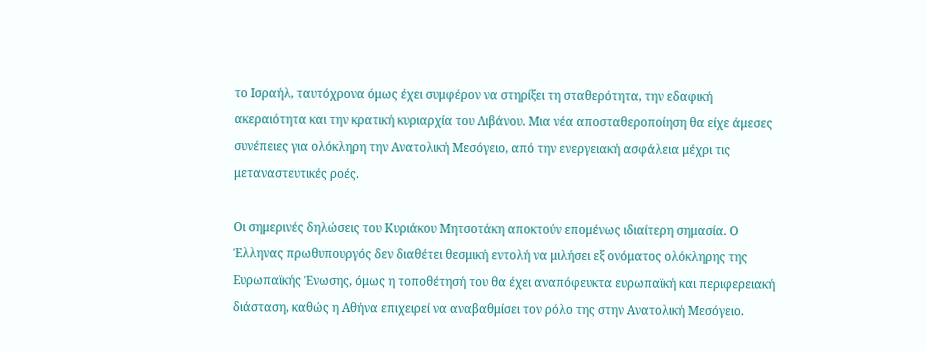το Ισραήλ, ταυτόχρονα όμως έχει συμφέρον να στηρίξει τη σταθερότητα, την εδαφική ακεραιότητα και την κρατική κυριαρχία του Λιβάνου. Μια νέα αποσταθεροποίηση θα είχε άμεσες συνέπειες για ολόκληρη την Ανατολική Μεσόγειο, από την ενεργειακή ασφάλεια μέχρι τις μεταναστευτικές ροές.

Οι σημερινές δηλώσεις του Κυριάκου Μητσοτάκη αποκτούν επομένως ιδιαίτερη σημασία. Ο Έλληνας πρωθυπουργός δεν διαθέτει θεσμική εντολή να μιλήσει εξ ονόματος ολόκληρης της Ευρωπαϊκής Ένωσης, όμως η τοποθέτησή του θα έχει αναπόφευκτα ευρωπαϊκή και περιφερειακή διάσταση, καθώς η Αθήνα επιχειρεί να αναβαθμίσει τον ρόλο της στην Ανατολική Μεσόγειο.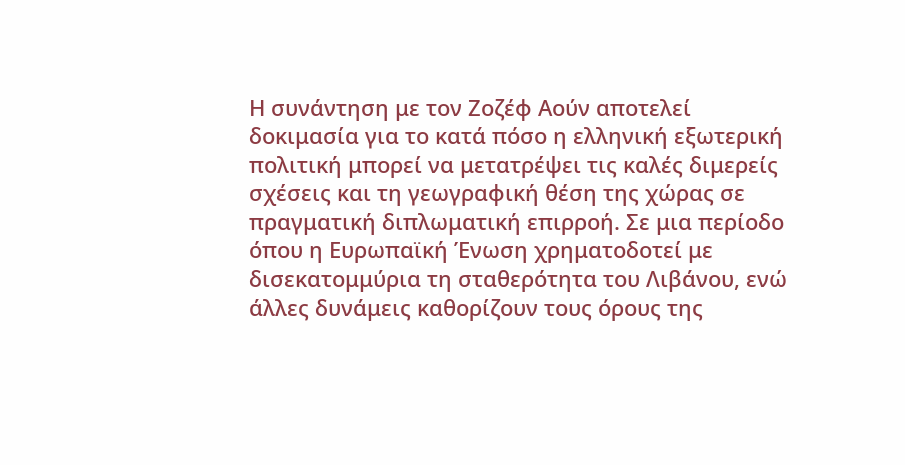Η συνάντηση με τον Ζοζέφ Αούν αποτελεί δοκιμασία για το κατά πόσο η ελληνική εξωτερική πολιτική μπορεί να μετατρέψει τις καλές διμερείς σχέσεις και τη γεωγραφική θέση της χώρας σε πραγματική διπλωματική επιρροή. Σε μια περίοδο όπου η Ευρωπαϊκή Ένωση χρηματοδοτεί με δισεκατομμύρια τη σταθερότητα του Λιβάνου, ενώ άλλες δυνάμεις καθορίζουν τους όρους της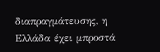διαπραγμάτευσης, η Ελλάδα έχει μπροστά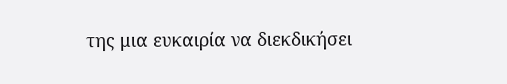της μια ευκαιρία να διεκδικήσει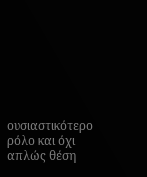ουσιαστικότερο ρόλο και όχι απλώς θέση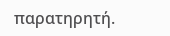παρατηρητή.